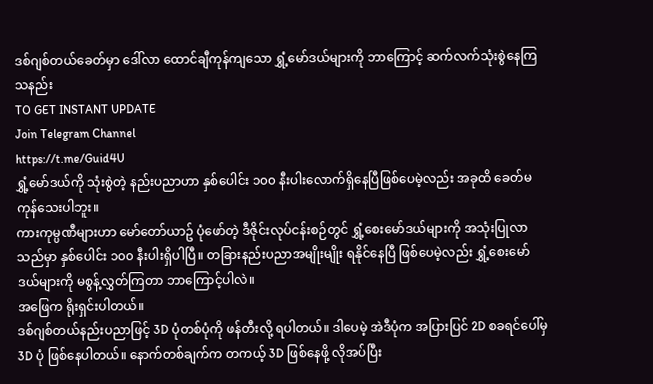ဒစ်ဂျစ်တယ်ခေတ်မှာ ဒေါ်လာ ထောင်ချီကုန်ကျသော ရွှံ့မော်ဒယ်များကို ဘာကြောင့် ဆက်လက်သုံးစွဲနေကြသနည်း
TO GET INSTANT UPDATE
Join Telegram Channel
https://t.me/Guid4U
ရွှံ့မော်ဒယ်ကို သုံးစွဲတဲ့ နည်းပညာဟာ နှစ်ပေါင်း ၁၀၀ နီးပါးလောက်ရှိနေပြီဖြစ်ပေမဲ့လည်း အခုထိ ခေတ်မကုန်သေးပါဘူး။
ကားကုမ္ပဏီများဟာ မော်တော်ယာဥ် ပုံဖော်တဲ့ ဒီဇိုင်းလုပ်ငန်းစဉ်တွင် ရွှံ့စေးမော်ဒယ်များကို အသုံးပြုလာသည်မှာ နှစ်ပေါင်း ၁၀၀ နီးပါးရှိပါပြီ။ တခြားနည်းပညာအမျိုးမျိုး ရနိုင်နေပြီ ဖြစ်ပေမဲ့လည်း ရွှံ့စေးမော်ဒယ်များကို မစွန့်လွှတ်ကြတာ ဘာကြောင့်ပါလဲ။
အဖြေက ရိုးရှင်းပါတယ်။
ဒစ်ဂျစ်တယ်နည်းပညာဖြင့် 3D ပုံတစ်ပုံကို ဖန်တီးလို့ ရပါတယ်။ ဒါပေမဲ့ အဲဒီပုံက အပြားပြင် 2D စခရင်ပေါ်မှ 3D ပုံ ဖြစ်နေပါတယ်။ နောက်တစ်ချက်က တကယ့် 3D ဖြစ်နေဖို့ လိုအပ်ပြီး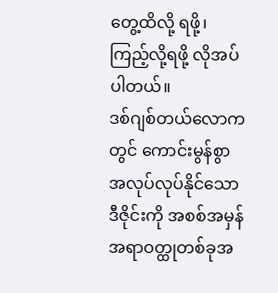တွေ့ထိလို့ ရဖို့၊ ကြည့်လို့ရဖို့ လိုအပ်ပါတယ်။
ဒစ်ဂျစ်တယ်လောကတွင် ကောင်းမွန်စွာအလုပ်လုပ်နိုင်သော ဒီဇိုင်းကို အစစ်အမှန်အရာဝတ္ထုတစ်ခုအ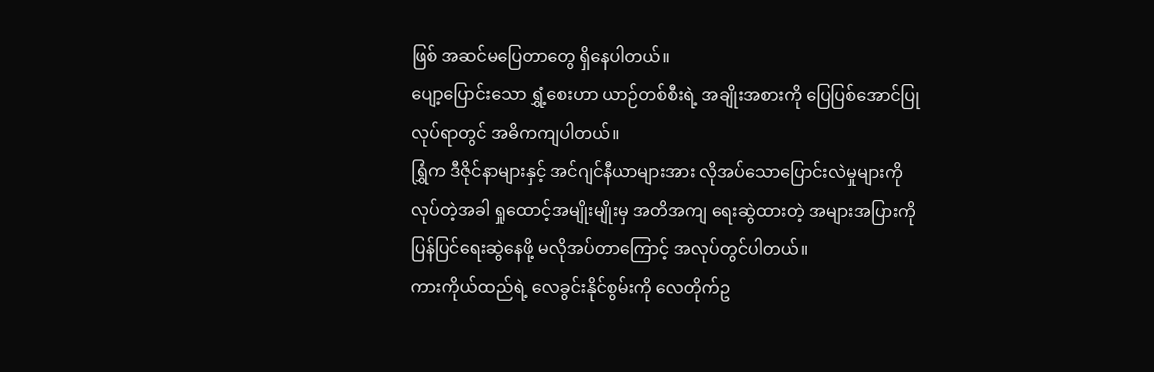ဖြစ် အဆင်မပြေတာတွေ ရှိနေပါတယ်။
ပျော့ပြောင်းသော ရွှံ့စေးဟာ ယာဉ်တစ်စီးရဲ့ အချိုးအစားကို ပြေပြစ်အောင်ပြုလုပ်ရာတွင် အဓိကကျပါတယ်။
ရြွှံက ဒီဇိုင်နာများနှင့် အင်ဂျင်နီယာများအား လိုအပ်သောပြောင်းလဲမှုများကို လုပ်တဲ့အခါ ရှုထောင့်အမျိုးမျိုးမှ အတိအကျ ရေးဆွဲထားတဲ့ အများအပြားကို ပြန်ပြင်ရေးဆွဲနေဖို့ မလိုအပ်တာကြောင့် အလုပ်တွင်ပါတယ်။
ကားကိုယ်ထည်ရဲ့ လေခွင်းနိုင်စွမ်းကို လေတိုက်ဥ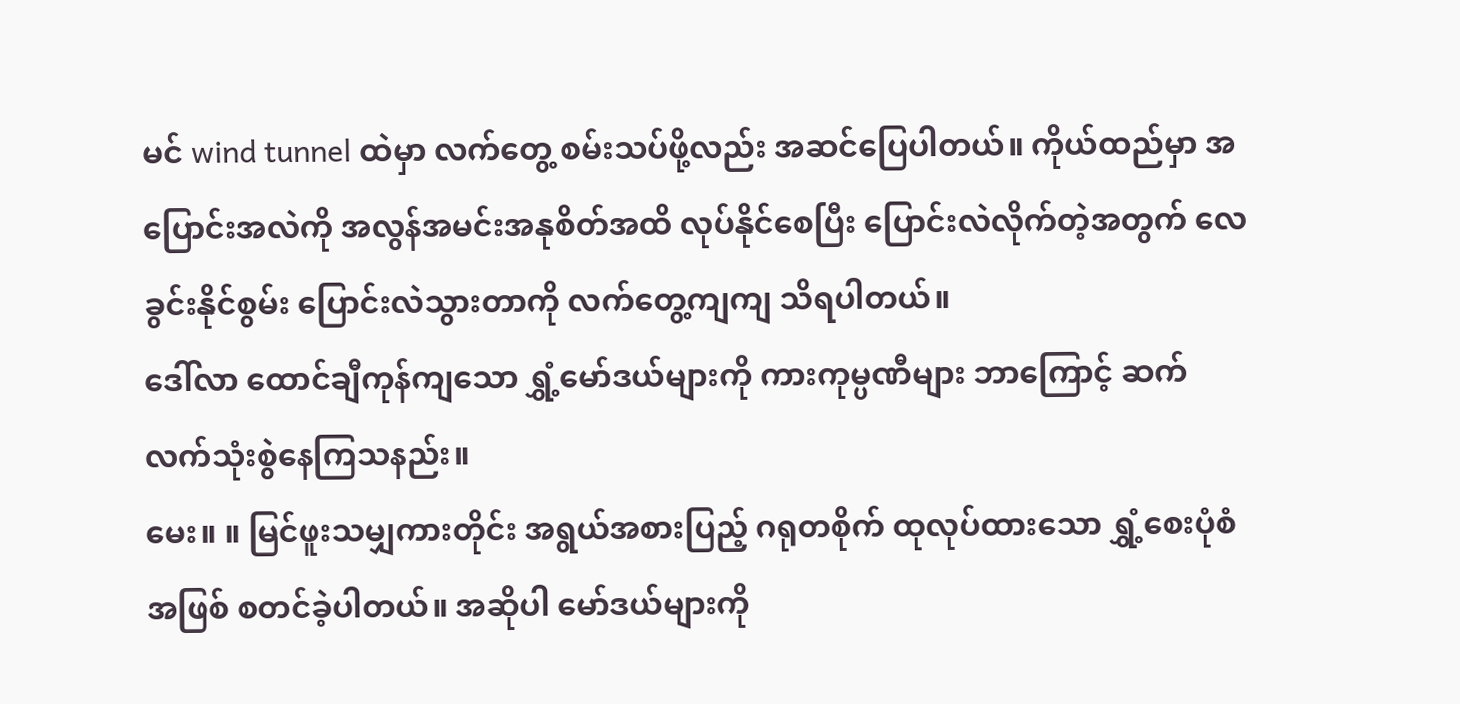မင် wind tunnel ထဲမှာ လက်တွေ့ စမ်းသပ်ဖို့လည်း အဆင်ပြေပါတယ်။ ကိုယ်ထည်မှာ အပြောင်းအလဲကို အလွန်အမင်းအနုစိတ်အထိ လုပ်နိုင်စေပြီး ပြောင်းလဲလိုက်တဲ့အတွက် လေခွင်းနိုင်စွမ်း ပြောင်းလဲသွားတာကို လက်တွေ့ကျကျ သိရပါတယ်။
ဒေါ်လာ ထောင်ချီကုန်ကျသော ရွှံ့မော်ဒယ်များကို ကားကုမ္ပဏီများ ဘာကြောင့် ဆက်လက်သုံးစွဲနေကြသနည်း။
မေး။ ။ မြင်ဖူးသမျှကားတိုင်း အရွယ်အစားပြည့် ဂရုတစိုက် ထုလုပ်ထားသော ရွှံ့စေးပုံစံအဖြစ် စတင်ခဲ့ပါတယ်။ အဆိုပါ မော်ဒယ်များကို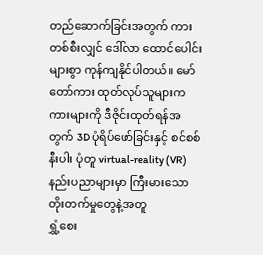တည်ဆောက်ခြင်းအတွက် ကားတစ်စီးလျှင် ဒေါ်လာ ထောင်ပေါင်းများစွာ ကုန်ကျနိုင်ပါတယ်။ မော်တော်ကား ထုတ်လုပ်သူများက ကားများကို ဒီဇိုင်းထုတ်ရန်အတွက် 3D ပုံရိပ်ဖော်ခြင်းနှင့် စင်စစ်နီးပါး ပုံတူ virtual-reality (VR)နည်းပညာများမှာ ကြီးမားသော တိုးတက်မှုတွေနဲ့အတူ
ရွှံ့စေး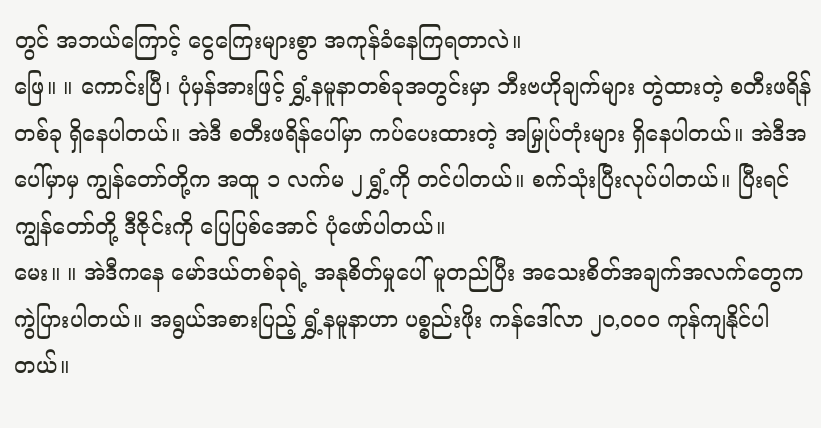တွင် အဘယ်ကြောင့် ငွေကြေးများစွာ အကုန်ခံနေကြရတာလဲ။
ဖြေ။ ။ ကောင်းပြီ၊ ပုံမှန်အားဖြင့် ရွှံ့နမူနာတစ်ခုအတွင်းမှာ ဘီးဗဟိုချက်များ တွဲထားတဲ့ စတီးဖရိန် တစ်ခု ရှိနေပါတယ်။ အဲဒီ စတီးဖရိန်ပေါ်မှာ ကပ်ပေးထားတဲ့ အမြှုပ်တုံးများ ရှိနေပါတယ်။ အဲဒီအပေါ်မှာမှ ကျွန်တော်တို့က အထူ ၁ လက်မ ၂ ရွှံ့ကို တင်ပါတယ်။ စက်သုံးပြီးလုပ်ပါတယ်။ ပြီးရင် ကျွန်တော်တို့ ဒီဇိုင်းကို ပြေပြစ်အောင် ပုံဖော်ပါတယ်။
မေး။ ။ အဲဒီကနေ မော်ဒယ်တစ်ခုရဲ့ အနုစိတ်မှုပေါ် မူတည်ပြီး အသေးစိတ်အချက်အလက်တွေက ကွဲပြားပါတယ်။ အရွယ်အစားပြည့် ရွှံ့နမူနာဟာ ပစ္စည်းဖိုး ကန်ဒေါ်လာ ၂၀,၀၀၀ ကုန်ကျနိုင်ပါတယ်။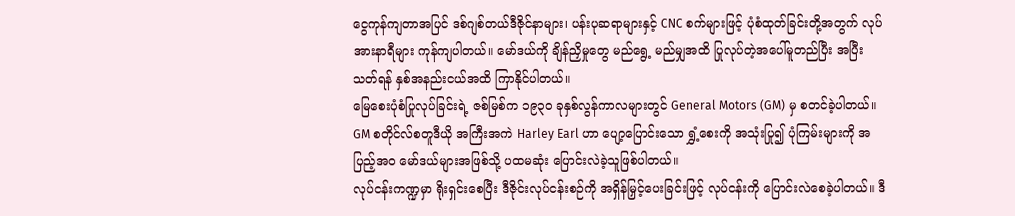ငွေကုန်ကျတာအပြင် ဒစ်ဂျစ်တယ်ဒီဇိုင်နာများ၊ ပန်းပုဆရာများနှင့် CNC စက်များဖြင့် ပုံစံထုတ်ခြင်းတို့အတွက် လုပ်အားနာရီများ ကုန်ကျပါတယ်။ မော်ဒယ်ကို ချိန်ညှိမှုတွေ မည်ရွေ့ မည်မျှအထိ ပြုလုပ်တဲ့အပေါ်မူတည်ပြီး အပြီးသတ်ရန် နှစ်အနည်းငယ်အထိ ကြာနိုင်ပါတယ်။
မြေစေးပုံစံပြုလုပ်ခြင်းရဲ့ ဇစ်မြစ်က ၁၉၃၀ ခုနှစ်လွန်ကာလများတွင် General Motors (GM) မှ စတင်ခဲ့ပါတယ်။
GM စတိုင်လ်စတူဒီယို အကြီးအကဲ Harley Earl ဟာ ပျော့ပြောင်းသော ရွှံ့စေးကို အသုံးပြု၍ ပုံကြမ်းများကို အပြည့်အ၀ မော်ဒယ်များအဖြစ်သို့ ပထမဆုံး ပြောင်းလဲခဲ့သူဖြစ်ပါတယ်။
လုပ်ငန်းကဏ္ဍမှာ ရိုးရှင်းစေပြီး ဒီဇိုင်းလုပ်ငန်းစဉ်ကို အရှိန်မြှင့်ပေးခြင်းဖြင့် လုပ်ငန်းကို ပြောင်းလဲစေခဲ့ပါတယ်။ ဒီ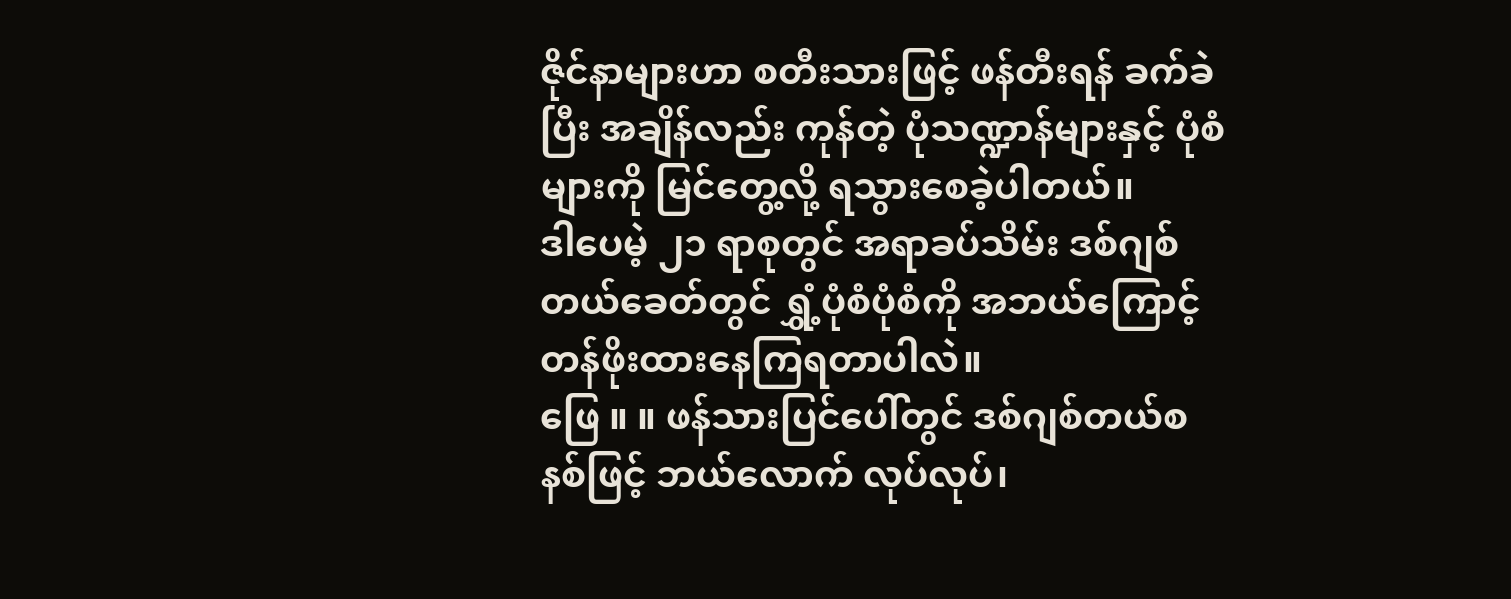ဇိုင်နာများဟာ စတီးသားဖြင့် ဖန်တီးရန် ခက်ခဲပြီး အချိန်လည်း ကုန်တဲ့ ပုံသဏ္ဍာန်များနှင့် ပုံစံများကို မြင်တွေ့လို့ ရသွားစေခဲ့ပါတယ်။
ဒါပေမဲ့ ၂၁ ရာစုတွင် အရာခပ်သိမ်း ဒစ်ဂျစ်တယ်ခေတ်တွင် ရွှံ့ပုံစံပုံစံကို အဘယ်ကြောင့် တန်ဖိုးထားနေကြရတာပါလဲ။
ဖြေ ။ ။ ဖန်သားပြင်ပေါ်တွင် ဒစ်ဂျစ်တယ်စနစ်ဖြင့် ဘယ်လောက် လုပ်လုပ်၊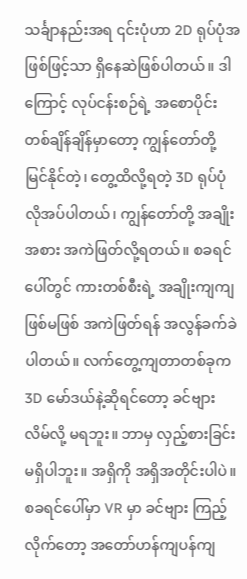သင်္ချာနည်းအရ ၎င်းပုံဟာ 2D ရုပ်ပုံအဖြစ်ဖြင့်သာ ရှိနေဆဲဖြစ်ပါတယ်။ ဒါကြောင့် လုပ်ငန်းစဉ်ရဲ့ အစောပိုင်း တစ်ချိန်ချိန်မှာတော့ ကျွန်တော်တို့ မြင်နိုင်တဲ့၊ တွေ့ထိလို့ရတဲ့ 3D ရုပ်ပုံ လိုအပ်ပါတယ်၊ ကျွန်တော်တို့ အချိုးအစား အကဲဖြတ်လို့ရတယ်။ စခရင်ပေါ်တွင် ကားတစ်စီးရဲ့ အချိုးကျကျ ဖြစ်မဖြစ် အကဲဖြတ်ရန် အလွန်ခက်ခဲပါတယ်။ လက်တွေ့ကျတာတစ်ခုက 3D မော်ဒယ်နဲ့ဆိုရင်တော့ ခင်ဗျား လိမ်လို့ မရဘူး။ ဘာမှ လှည့်စားခြင်း မရှိပါဘူး။ အရှိကို အရှိအတိုင်းပါပဲ။
စခရင်ပေါ်မှာ VR မှာ ခင်ဗျား ကြည့်လိုက်တော့ အတော်ဟန်ကျပန်ကျ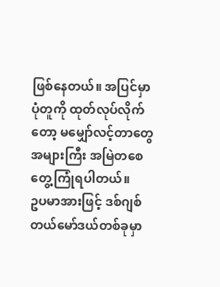ဖြစ်နေတယ်။ အပြင်မှာ ပုံတူကို ထုတ်လုပ်လိုက်တော့ မမျှော်လင့်တာတွေ အများကြီး အမြဲတစေ တွေ့ကြုံရပါတယ်။
ဥပမာအားဖြင့် ဒစ်ဂျစ်တယ်မော်ဒယ်တစ်ခုမှာ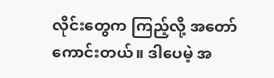လိုင်းတွေက ကြည့်လို့ အတော်ကောင်းတယ်။ ဒါပေမဲ့ အ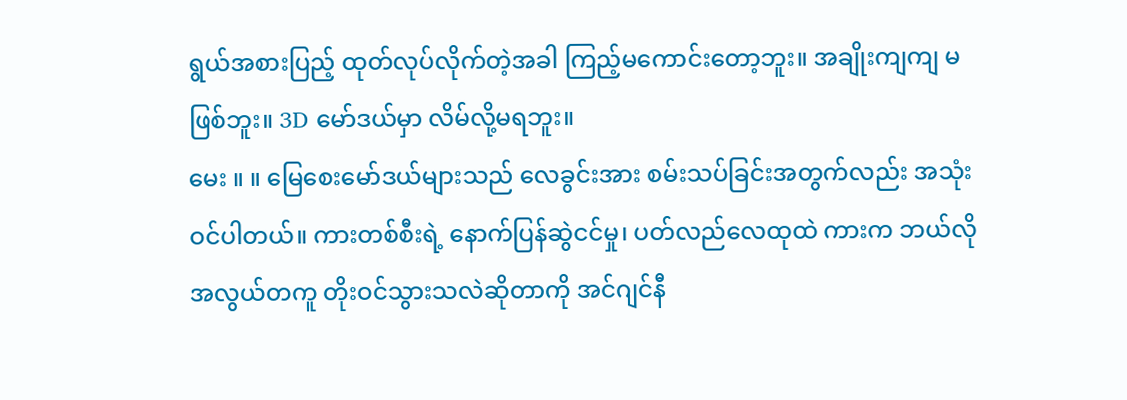ရွယ်အစားပြည့် ထုတ်လုပ်လိုက်တဲ့အခါ ကြည့်မကောင်းတော့ဘူး။ အချိုးကျကျ မဖြစ်ဘူး။ 3D မော်ဒယ်မှာ လိမ်လို့မရဘူး။
မေး ။ ။ မြေစေးမော်ဒယ်များသည် လေခွင်းအား စမ်းသပ်ခြင်းအတွက်လည်း အသုံးဝင်ပါတယ်။ ကားတစ်စီးရဲ့ နောက်ပြန်ဆွဲငင်မှု၊ ပတ်လည်လေထုထဲ ကားက ဘယ်လို အလွယ်တကူ တိုးဝင်သွားသလဲဆိုတာကို အင်ဂျင်နီ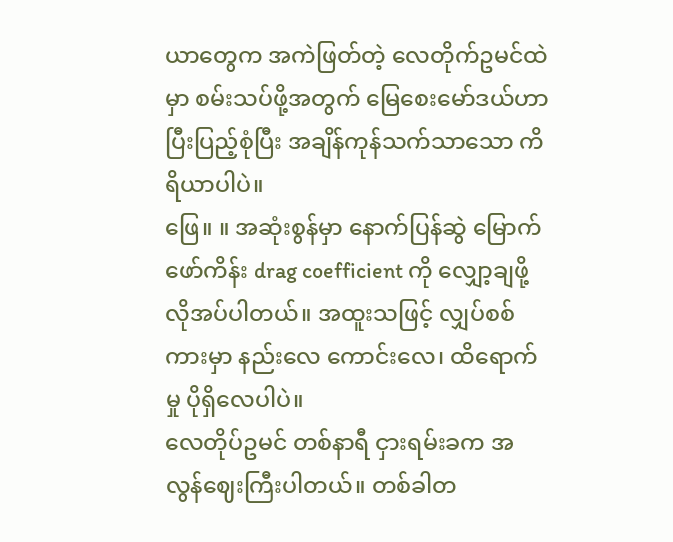ယာတွေက အကဲဖြတ်တဲ့ လေတိုက်ဥမင်ထဲမှာ စမ်းသပ်ဖို့အတွက် မြေစေးမော်ဒယ်ဟာ ပြီးပြည့်စုံပြီး အချိန်ကုန်သက်သာသော ကိရိယာပါပဲ။
ဖြေ။ ။ အဆုံးစွန်မှာ နောက်ပြန်ဆွဲ မြောက်ဖော်ကိန်း drag coefficient ကို လျှော့ချဖို့ လိုအပ်ပါတယ်။ အထူးသဖြင့် လျှပ်စစ်ကားမှာ နည်းလေ ကောင်းလေ၊ ထိရောက်မှု ပိုရှိလေပါပဲ။
လေတိုပ်ဥမင် တစ်နာရီ ငှားရမ်းခက အလွန်ဈေးကြီးပါတယ်။ တစ်ခါတ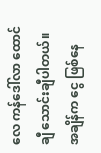လေ ကန်ဒေါ်လာ ထောင်ချီ သောင်းချီပါတယ်။ အချိန်က ငွေ ဖြစ်နေ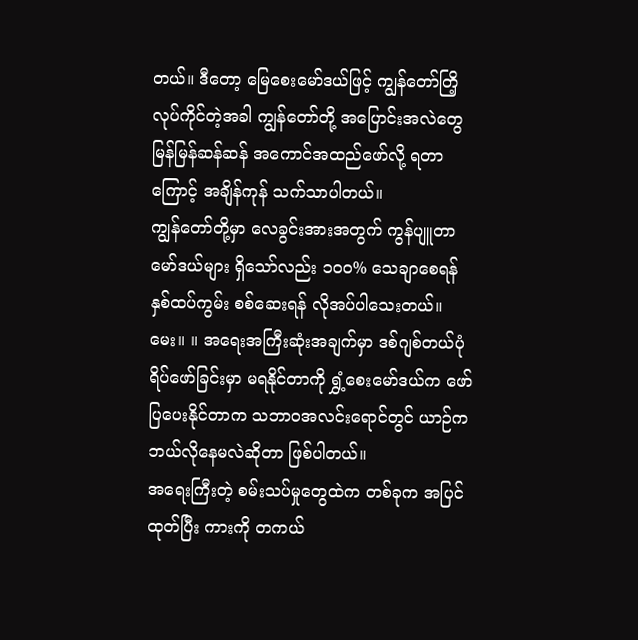တယ်။ ဒီတော့ မြေစေးမော်ဒယ်ဖြင့် ကျွန်တော်တြိ့ လုပ်ကိုင်တဲ့အခါ ကျွန်တော်တို့ အပြောင်းအလဲတွေ မြန်မြန်ဆန်ဆန် အကောင်အထည်ဖော်လို့ ရတာကြောင့် အချိန်ကုန် သက်သာပါတယ်။
ကျွန်တော်တို့မှာ လေခွင်းအားအတွက် ကွန်ပျူတာမော်ဒယ်များ ရှိသော်လည်း ၁၀၀% သေချာစေရန် နှစ်ထပ်ကွမ်း စစ်ဆေးရန် လိုအပ်ပါသေးတယ်။
မေး။ ။ အရေးအကြီးဆုံးအချက်မှာ ဒစ်ဂျစ်တယ်ပုံရိပ်ဖော်ခြင်းမှာ မရနိုင်တာကို ရွှံ့စေးမော်ဒယ်က ဖော်ပြပေးနိုင်တာက သဘာဝအလင်းရောင်တွင် ယာဉ်က ဘယ်လိုနေမလဲဆိုတာ ဖြစ်ပါတယ်။
အရေးကြီးတဲ့ စမ်းသပ်မှုတွေထဲက တစ်ခုက အပြင်ထုတ်ပြီး ကားကို တကယ်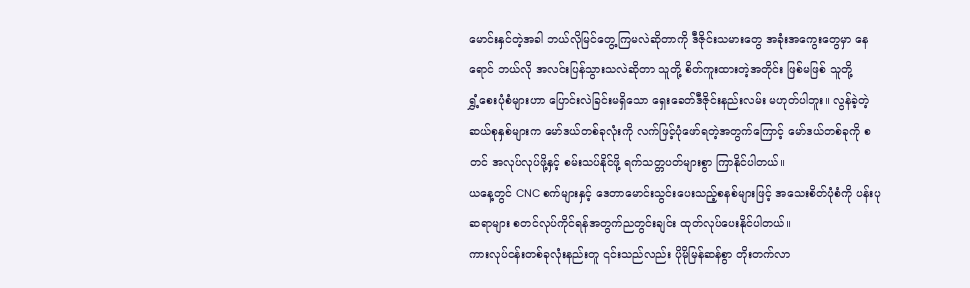မောင်းနှင်တဲ့အခါ ဘယ်လိုမြင်တွေ့ကြမလဲဆိုတာကို ဒီဇိုင်းသမားတွေ အခုံးအကွေးတွေမှာ နေရောင် ဘယ်လို အလင်းပြန်သွားသလဲဆိုတာ သူတို့ စိတ်ကူးထားတဲ့အတိုင်း ဖြစ်မဖြစ် သူတို့
ရွှံ့စေးပုံစံများဟာ ပြောင်းလဲခြင်းမရှိသော ရှေးခေတ်ဒီဇိုင်းနည်းလမ်း မဟုတ်ပါဘူး။ လွန်ခဲ့တဲ့ ဆယ်စုနှစ်များက မော်ဒယ်တစ်ခုလုံးကို လက်ဖြင့်ပုံဖော်ရတဲ့အတွက်ကြောင့် မော်ဒယ်တစ်ခုကို စတင် အလုပ်လုပ်ဖို့နှင့် စမ်းသပ်နိုင်ဖို့ ရက်သတ္တပတ်များစွာ ကြာနိုင်ပါတယ်။
ယနေ့တွင် CNC စက်များနှင့် ဒေတာမောင်းသွင်းပေးသည့်စနစ်များဖြင့် အသေးစိတ်ပုံစံကို ပန်းပုဆရာများ စတင်လုပ်ကိုင်ရန်အတွက်ညတွင်းချင်း ထုတ်လုပ်ပေးနိုင်ပါတယ်။
ကားလုပ်ငန်းတစ်ခုလုံးနည်းတူ ၎င်းသည်လည်း ပိုမိုမြန်ဆန်စွာ တိုးတက်လာ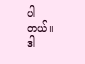ပါတယ်။
ဒါ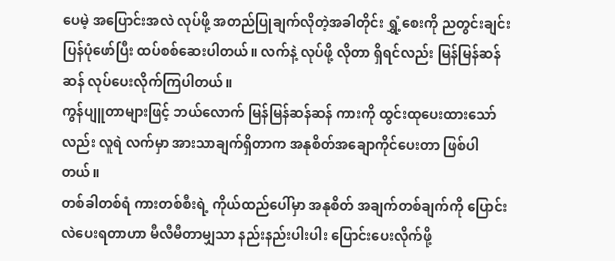ပေမဲ့ အပြောင်းအလဲ လုပ်ဖို့ အတည်ပြုချက်လိုတဲ့အခါတိုင်း ရွှံ့စေးကို ညတွင်းချင်း ပြန်ပုံဖော်ပြီး ထပ်စစ်ဆေးပါတယ်။ လက်နဲ့ လုပ်ဖို့ လိုတာ ရှိရင်လည်း မြန်မြန်ဆန်ဆန် လုပ်ပေးလိုက်ကြပါတယ်။
ကွန်ပျူတာများဖြင့် ဘယ်လောက် မြန်မြန်ဆန်ဆန် ကားကို ထွင်းထုပေးထားသော်လည်း လူရဲ လက်မှာ အားသာချက်ရှိတာက အနုစိတ်အချောကိုင်ပေးတာ ဖြစ်ပါတယ်။
တစ်ခါတစ်ရံ ကားတစ်စီးရဲ့ ကိုယ်ထည်ပေါ်မှာ အနုစိတ် အချက်တစ်ချက်ကို ပြောင်းလဲပေးရတာဟာ မီလီမီတာမျှသာ နည်းနည်းပါးပါး ပြောင်းပေးလိုက်ဖို့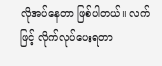လိုအပ်နေတာ ဖြစ်ပါတယ်။ လက်ဖြင့် လိုက်လုပ်ပေးရတာ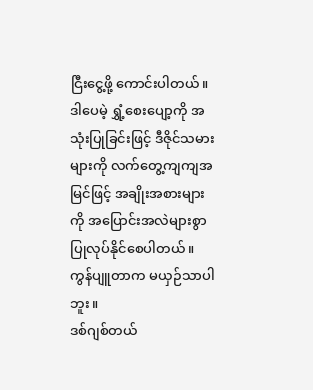ငြီးငွေ့ဖို့ ကောင်းပါတယ်။ ဒါပေမဲ့ ရွှံ့စေးပျော့ကို အသုံးပြုခြင်းဖြင့် ဒီဇိုင်သမားများကို လက်တွေ့ကျကျအမြင်ဖြင့် အချိုးအစားများကို အပြောင်းအလဲများစွာ ပြုလုပ်နိုင်စေပါတယ်။ ကွန်ပျူတာက မယှဉ်သာပါဘူး။
ဒစ်ဂျစ်တယ်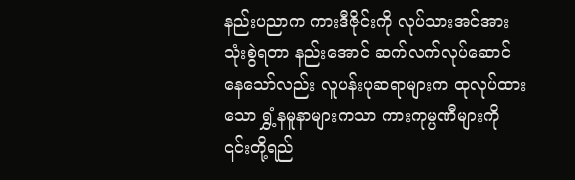နည်းပညာက ကားဒီဇိုင်းကို လုပ်သားအင်အား သုံးစွဲရတာ နည်းအောင် ဆက်လက်လုပ်ဆောင်နေသော်လည်း လူပန်းပုဆရာများက ထုလုပ်ထားသော ရွှံ့နမူနာများကသာ ကားကုမ္ပဏီများကို ၎င်းတို့ရည်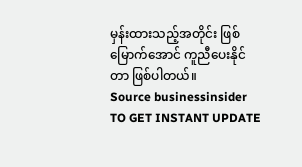မှန်းထားသည့်အတိုင်း ဖြစ်မြောက်အောင် ကူညီပေးနိုင်တာ ဖြစ်ပါတယ်။
Source businessinsider
TO GET INSTANT UPDATE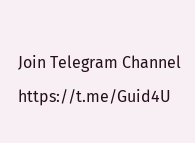Join Telegram Channel
https://t.me/Guid4U